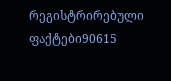რეგისტრირებული ფაქტები90615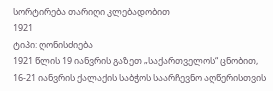სორტირება თარიღი კლებადობით
1921
ტიპი: ღონისძიება
1921 წლის 19 იანვრის გაზეთ „საქართველოს“ ცნობით, 16-21 იანვრის ქალაქის საბჭოს საარჩევნო აღწერისთვის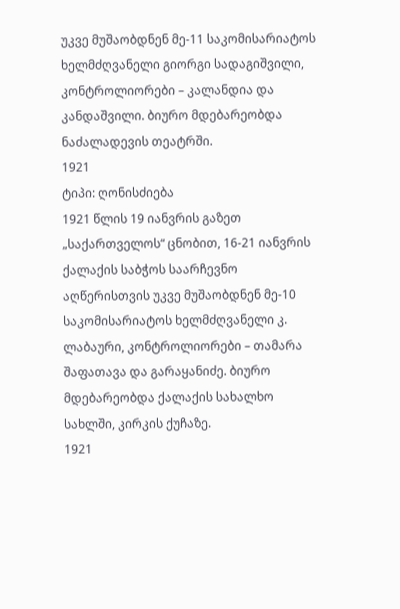უკვე მუშაობდნენ მე-11 საკომისარიატოს ხელმძღვანელი გიორგი სადაგიშვილი, კონტროლიორები – კალანდია და კანდაშვილი. ბიურო მდებარეობდა ნაძალადევის თეატრში.
1921
ტიპი: ღონისძიება
1921 წლის 19 იანვრის გაზეთ „საქართველოს“ ცნობით, 16-21 იანვრის ქალაქის საბჭოს საარჩევნო აღწერისთვის უკვე მუშაობდნენ მე-10 საკომისარიატოს ხელმძღვანელი კ. ლაბაური, კონტროლიორები – თამარა შაფათავა და გარაყანიძე. ბიურო მდებარეობდა ქალაქის სახალხო სახლში, კირკის ქუჩაზე.
1921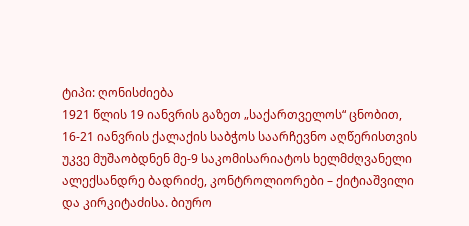ტიპი: ღონისძიება
1921 წლის 19 იანვრის გაზეთ „საქართველოს“ ცნობით, 16-21 იანვრის ქალაქის საბჭოს საარჩევნო აღწერისთვის უკვე მუშაობდნენ მე-9 საკომისარიატოს ხელმძღვანელი ალექსანდრე ბადრიძე, კონტროლიორები – ქიტიაშვილი და კირკიტაძისა. ბიურო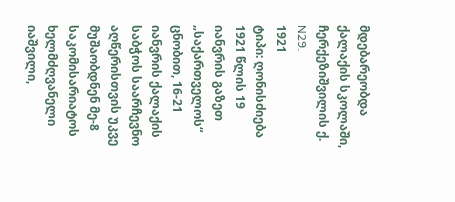მდებარეობდა ქალაქის სკოლაში, ჩერქეზიშვილის ქ. N29.
1921
ტიპი: ღონისძიება
1921 წლის 19 იანვრის გაზეთ „საქართველოს“ ცნობით, 16-21 იანვრის ქალაქის საბჭოს საარჩევნო აღწერისთვის უკვე მუშაობდნენ მე-8 საკომისარიატოს ხელმძღვანელი იაშვილი,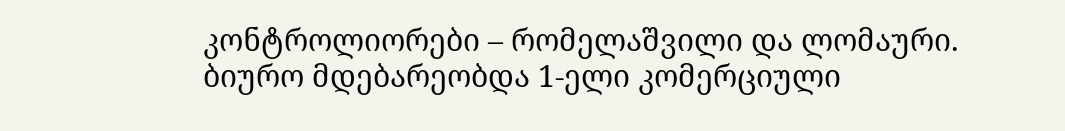კონტროლიორები – რომელაშვილი და ლომაური. ბიურო მდებარეობდა 1-ელი კომერციული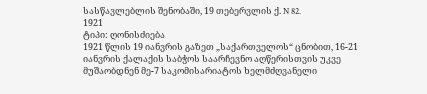სასწავლებლის შენობაში, 19 თებერვლის ქ. N 82.
1921
ტიპი: ღონისძიება
1921 წლის 19 იანვრის გაზეთ „საქართველოს“ ცნობით, 16-21 იანვრის ქალაქის საბჭოს საარჩევნო აღწერისთვის უკვე მუშაობდნენ მე-7 საკომისარიატოს ხელმძღვანელი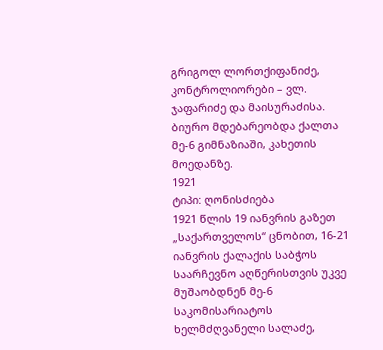გრიგოლ ლორთქიფანიძე, კონტროლიორები – ვლ. ჯაფარიძე და მაისურაძისა. ბიურო მდებარეობდა ქალთა მე-6 გიმნაზიაში, კახეთის მოედანზე.
1921
ტიპი: ღონისძიება
1921 წლის 19 იანვრის გაზეთ „საქართველოს“ ცნობით, 16-21 იანვრის ქალაქის საბჭოს საარჩევნო აღწერისთვის უკვე მუშაობდნენ მე-6 საკომისარიატოს ხელმძღვანელი სალაძე,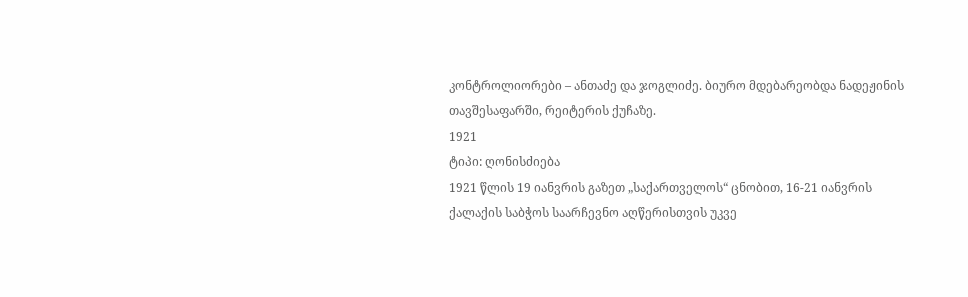კონტროლიორები – ანთაძე და ჯოგლიძე. ბიურო მდებარეობდა ნადეჟინის თავშესაფარში, რეიტერის ქუჩაზე.
1921
ტიპი: ღონისძიება
1921 წლის 19 იანვრის გაზეთ „საქართველოს“ ცნობით, 16-21 იანვრის ქალაქის საბჭოს საარჩევნო აღწერისთვის უკვე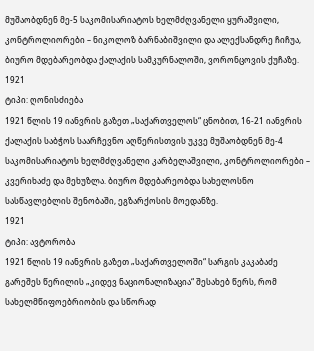მუშაობდნენ მე-5 საკომისარიატოს ხელმძღვანელი ყურაშვილი, კონტროლიორები – ნიკოლოზ ბარნაბიშვილი და ალექსანდრე ჩიჩუა, ბიურო მდებარეობდა ქალაქის სამკურნალოში, ვორონცოვის ქუჩაზე.
1921
ტიპი: ღონისძიება
1921 წლის 19 იანვრის გაზეთ „საქართველოს“ ცნობით, 16-21 იანვრის ქალაქის საბჭოს საარჩევნო აღწერისთვის უკვე მუშაობდნენ მე-4 საკომისარიატოს ხელმძღვანელი კარბელაშვილი, კონტროლიორები – კვერიხაძე და მეხუზლა. ბიურო მდებარეობდა სახელოსნო სასწავლებლის შენობაში, ეგზარქოსის მოედანზე.
1921
ტიპი: ავტორობა
1921 წლის 19 იანვრის გაზეთ „საქართველოში“ სარგის კაკაბაძე გარეშეს წერილის „კიდევ ნაციონალიზაცია“ შესახებ წერს, რომ სახელმწიფოებრიობის და სწორად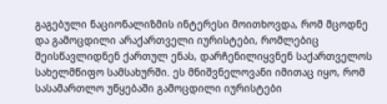გაგებული ნაციონალიზმის ინტერესი მოითხოვდა, რომ მცოდნე და გამოცდილი არაქართველი იურისტები, რომლებიც შეისწავლიდნენ ქართულ ენას, დარჩენილიყვნენ საქართველოს სახელმწიფო სამსახურში. ეს მნიშვნელოვანი იმითაც იყო, რომ სასამართლო უწყებაში გამოცდილი იურისტები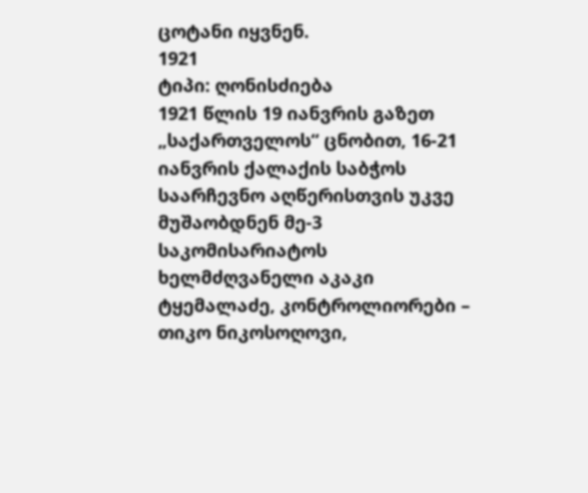ცოტანი იყვნენ.
1921
ტიპი: ღონისძიება
1921 წლის 19 იანვრის გაზეთ „საქართველოს“ ცნობით, 16-21 იანვრის ქალაქის საბჭოს საარჩევნო აღწერისთვის უკვე მუშაობდნენ მე-3 საკომისარიატოს ხელმძღვანელი აკაკი ტყემალაძე, კონტროლიორები – თიკო ნიკოსოღოვი,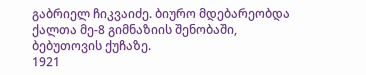გაბრიელ ჩიკვაიძე. ბიურო მდებარეობდა ქალთა მე-8 გიმნაზიის შენობაში, ბებუთოვის ქუჩაზე.
1921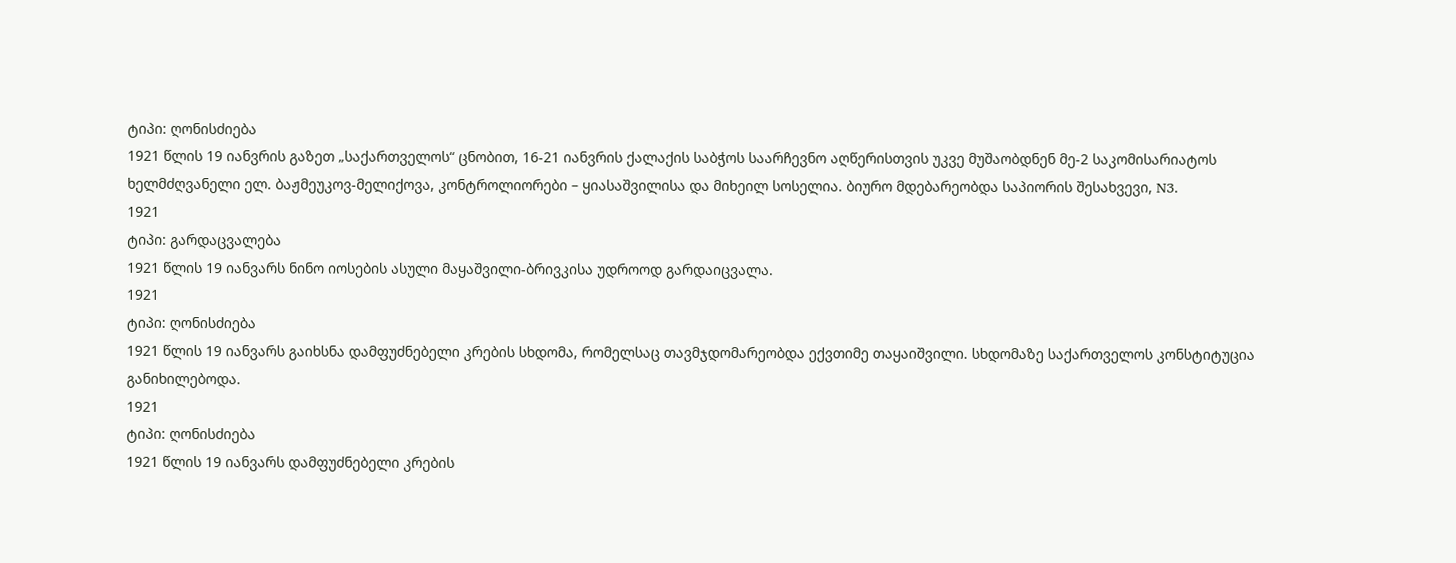ტიპი: ღონისძიება
1921 წლის 19 იანვრის გაზეთ „საქართველოს“ ცნობით, 16-21 იანვრის ქალაქის საბჭოს საარჩევნო აღწერისთვის უკვე მუშაობდნენ მე-2 საკომისარიატოს ხელმძღვანელი ელ. ბაჟმეუკოვ-მელიქოვა, კონტროლიორები – ყიასაშვილისა და მიხეილ სოსელია. ბიურო მდებარეობდა საპიორის შესახვევი, N3.
1921
ტიპი: გარდაცვალება
1921 წლის 19 იანვარს ნინო იოსების ასული მაყაშვილი-ბრივკისა უდროოდ გარდაიცვალა.
1921
ტიპი: ღონისძიება
1921 წლის 19 იანვარს გაიხსნა დამფუძნებელი კრების სხდომა, რომელსაც თავმჯდომარეობდა ექვთიმე თაყაიშვილი. სხდომაზე საქართველოს კონსტიტუცია განიხილებოდა.
1921
ტიპი: ღონისძიება
1921 წლის 19 იანვარს დამფუძნებელი კრების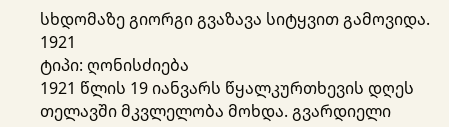სხდომაზე გიორგი გვაზავა სიტყვით გამოვიდა.
1921
ტიპი: ღონისძიება
1921 წლის 19 იანვარს წყალკურთხევის დღეს თელავში მკვლელობა მოხდა. გვარდიელი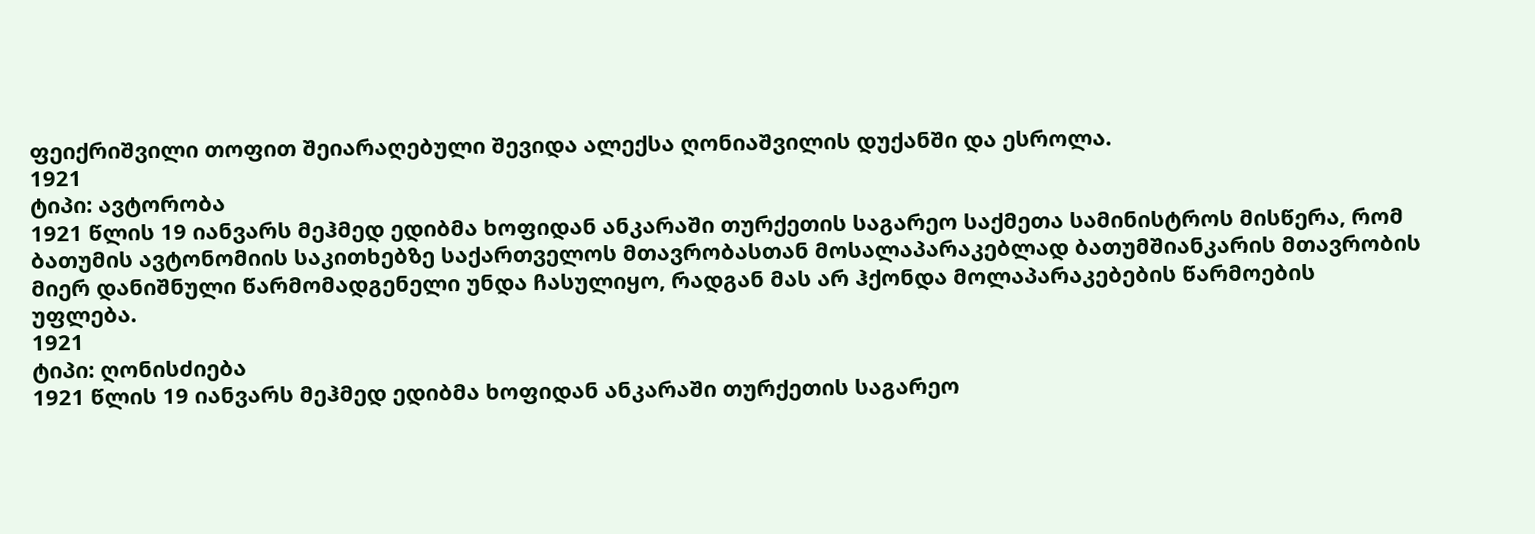ფეიქრიშვილი თოფით შეიარაღებული შევიდა ალექსა ღონიაშვილის დუქანში და ესროლა.
1921
ტიპი: ავტორობა
1921 წლის 19 იანვარს მეჰმედ ედიბმა ხოფიდან ანკარაში თურქეთის საგარეო საქმეთა სამინისტროს მისწერა, რომ ბათუმის ავტონომიის საკითხებზე საქართველოს მთავრობასთან მოსალაპარაკებლად ბათუმშიანკარის მთავრობის მიერ დანიშნული წარმომადგენელი უნდა ჩასულიყო, რადგან მას არ ჰქონდა მოლაპარაკებების წარმოების უფლება.
1921
ტიპი: ღონისძიება
1921 წლის 19 იანვარს მეჰმედ ედიბმა ხოფიდან ანკარაში თურქეთის საგარეო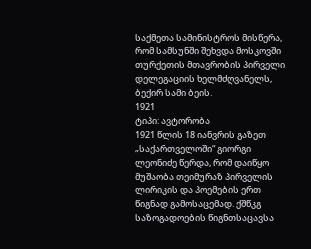საქმეთა სამინისტროს მისწერა, რომ სამსუნში შეხვდა მოსკოვში თურქეთის მთავრობის პირველი დელეგაციის ხელმძღვანელს, ბექირ სამი ბეის.
1921
ტიპი: ავტორობა
1921 წლის 18 იანვრის გაზეთ „საქართველოში“ გიორგი ლეონიძე წერდა, რომ დაიწყო მუშაობა თეიმურაზ პირველის ლირიკის და პოემების ერთ წიგნად გამოსაცემად. ქშწკგ საზოგადოების წიგნთსაცავსა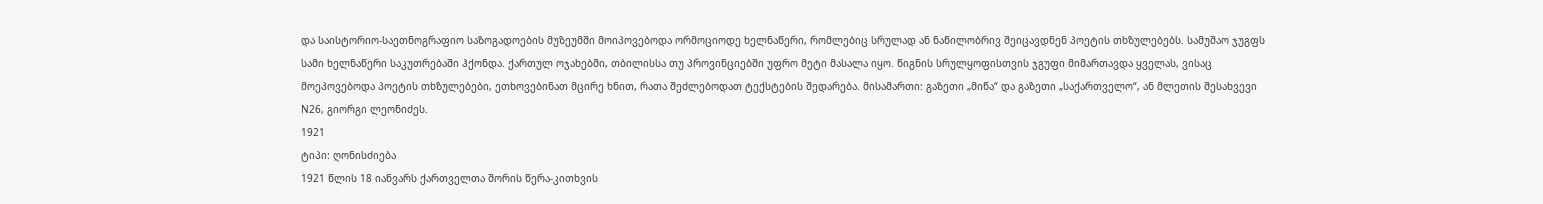და საისტორიო-საეთნოგრაფიო საზოგადოების მუზეუმში მოიპოვებოდა ორმოციოდე ხელნაწერი, რომლებიც სრულად ან ნაწილობრივ შეიცავდნენ პოეტის თხზულებებს. სამუშაო ჯუგფს სამი ხელნაწერი საკუთრებაში ჰქონდა. ქართულ ოჯახებში, თბილისსა თუ პროვინციებში უფრო მეტი მასალა იყო. წიგნის სრულყოფისთვის ჯგუფი მიმართავდა ყველას, ვისაც მოეპოვებოდა პოეტის თხზულებები, ეთხოვებინათ მცირე ხნით, რათა შეძლებოდათ ტექსტების შედარება. მისამართი: გაზეთი „მიწა“ და გაზეთი „საქართველო“, ან მლეთის შესახვევი N26, გიორგი ლეონიძეს.
1921
ტიპი: ღონისძიება
1921 წლის 18 იანვარს ქართველთა შორის წერა-კითხვის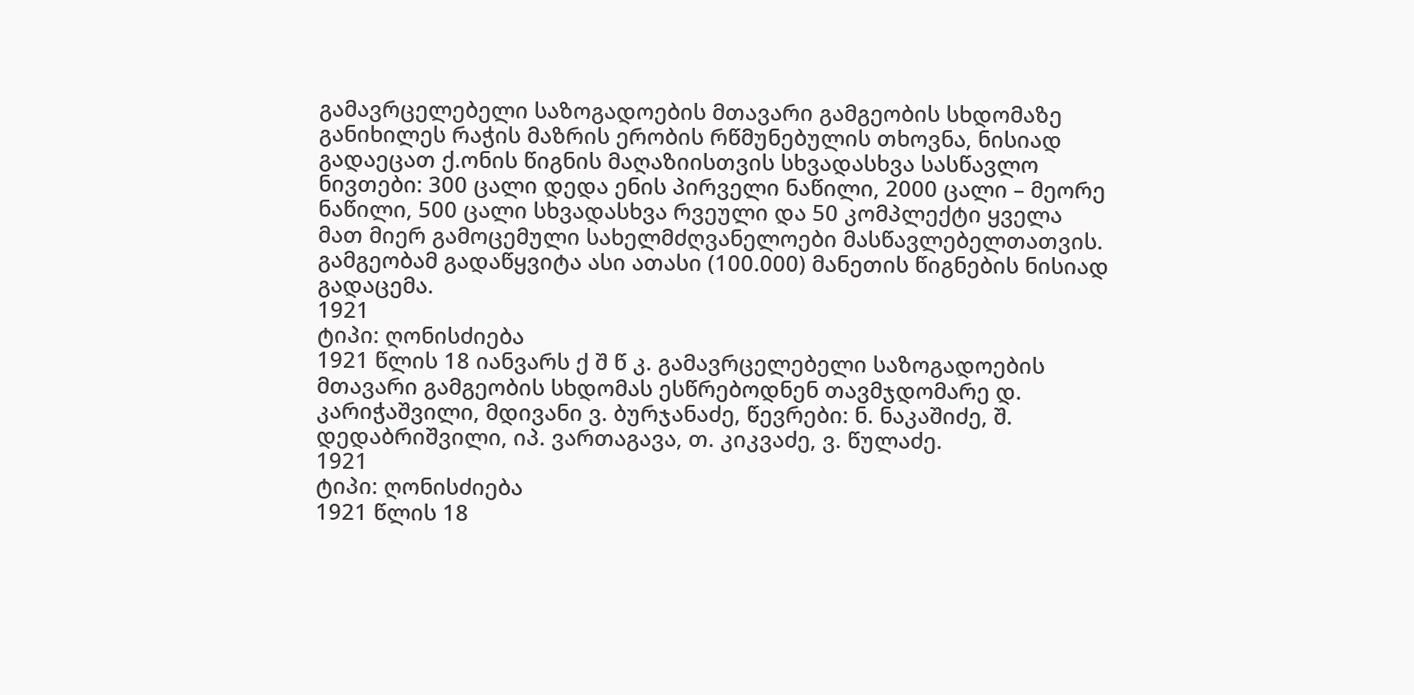გამავრცელებელი საზოგადოების მთავარი გამგეობის სხდომაზე განიხილეს რაჭის მაზრის ერობის რწმუნებულის თხოვნა, ნისიად გადაეცათ ქ.ონის წიგნის მაღაზიისთვის სხვადასხვა სასწავლო ნივთები: 300 ცალი დედა ენის პირველი ნაწილი, 2000 ცალი – მეორე ნაწილი, 500 ცალი სხვადასხვა რვეული და 50 კომპლექტი ყველა მათ მიერ გამოცემული სახელმძღვანელოები მასწავლებელთათვის. გამგეობამ გადაწყვიტა ასი ათასი (100.000) მანეთის წიგნების ნისიად გადაცემა.
1921
ტიპი: ღონისძიება
1921 წლის 18 იანვარს ქ შ წ კ. გამავრცელებელი საზოგადოების მთავარი გამგეობის სხდომას ესწრებოდნენ თავმჯდომარე დ. კარიჭაშვილი, მდივანი ვ. ბურჯანაძე, წევრები: ნ. ნაკაშიძე, შ. დედაბრიშვილი, იპ. ვართაგავა, თ. კიკვაძე, ვ. წულაძე.
1921
ტიპი: ღონისძიება
1921 წლის 18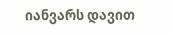იანვარს დავით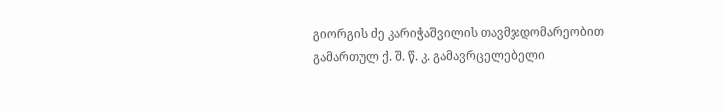გიორგის ძე კარიჭაშვილის თავმჯდომარეობით გამართულ ქ. შ. წ. კ. გამავრცელებელი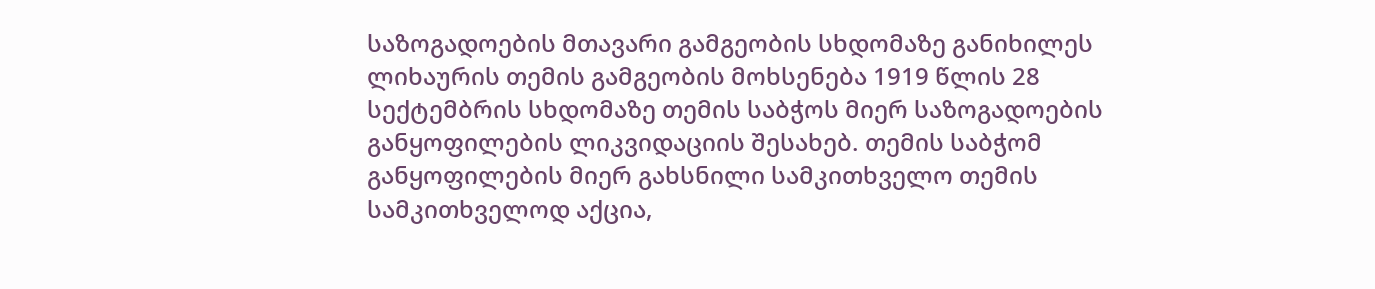საზოგადოების მთავარი გამგეობის სხდომაზე განიხილეს ლიხაურის თემის გამგეობის მოხსენება 1919 წლის 28 სექტემბრის სხდომაზე თემის საბჭოს მიერ საზოგადოების განყოფილების ლიკვიდაციის შესახებ. თემის საბჭომ განყოფილების მიერ გახსნილი სამკითხველო თემის სამკითხველოდ აქცია,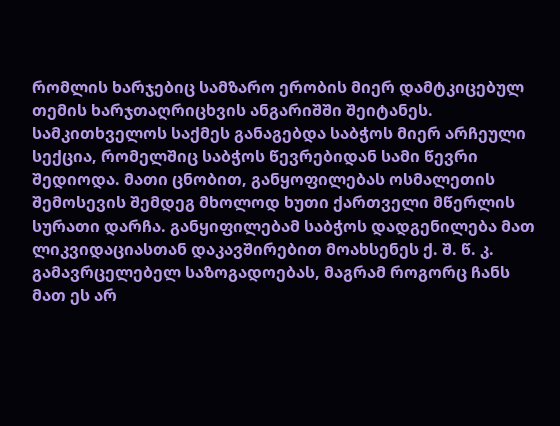რომლის ხარჯებიც სამზარო ერობის მიერ დამტკიცებულ თემის ხარჯთაღრიცხვის ანგარიშში შეიტანეს. სამკითხველოს საქმეს განაგებდა საბჭოს მიერ არჩეული სექცია, რომელშიც საბჭოს წევრებიდან სამი წევრი შედიოდა. მათი ცნობით, განყოფილებას ოსმალეთის შემოსევის შემდეგ მხოლოდ ხუთი ქართველი მწერლის სურათი დარჩა. განყიფილებამ საბჭოს დადგენილება მათ ლიკვიდაციასთან დაკავშირებით მოახსენეს ქ. შ. წ. კ. გამავრცელებელ საზოგადოებას, მაგრამ როგორც ჩანს მათ ეს არ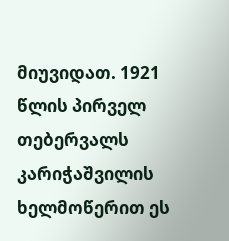მიუვიდათ. 1921 წლის პირველ თებერვალს კარიჭაშვილის ხელმოწერით ეს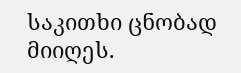საკითხი ცნობად მიიღეს.